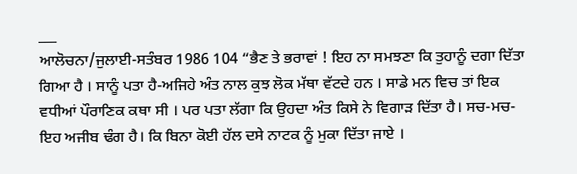___
ਆਲੋਚਨਾ/ਜੁਲਾਈ-ਸਤੰਬਰ 1986 104 “ਭੈਣ ਤੇ ਭਰਾਵਾਂ ! ਇਹ ਨਾ ਸਮਝਣਾ ਕਿ ਤੁਹਾਨੂੰ ਦਗਾ ਦਿੱਤਾ ਗਿਆ ਹੈ । ਸਾਨੂੰ ਪਤਾ ਹੈ-ਅਜਿਹੇ ਅੰਤ ਨਾਲ ਕੁਝ ਲੋਕ ਮੱਥਾ ਵੱਟਦੇ ਹਨ । ਸਾਡੇ ਮਨ ਵਿਚ ਤਾਂ ਇਕ ਵਧੀਆਂ ਪੌਰਾਣਿਕ ਕਥਾ ਸੀ । ਪਰ ਪਤਾ ਲੱਗਾ ਕਿ ਉਹਦਾ ਅੰਤ ਕਿਸੇ ਨੇ ਵਿਗਾੜ ਦਿੱਤਾ ਹੈ। ਸਚ-ਮਚ-ਇਹ ਅਜੀਬ ਢੰਗ ਹੈ। ਕਿ ਬਿਨਾ ਕੋਈ ਹੱਲ ਦਸੇ ਨਾਟਕ ਨੂੰ ਮੁਕਾ ਦਿੱਤਾ ਜਾਏ ।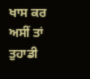ਖਾਸ ਕਰ ਅਸੀਂ ਤਾਂ ਤੁਹਾਡੀ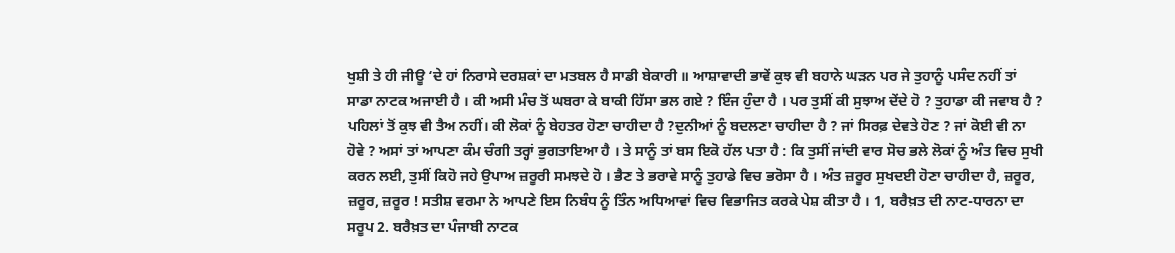ਖੁਸ਼ੀ ਤੇ ਹੀ ਜੀਊ ‘ਦੇ ਹਾਂ ਨਿਰਾਸੇ ਦਰਸ਼ਕਾਂ ਦਾ ਮਤਬਲ ਹੈ ਸਾਡੀ ਬੇਕਾਰੀ ॥ ਆਸ਼ਾਵਾਦੀ ਭਾਵੇਂ ਕੁਝ ਵੀ ਬਹਾਨੇ ਘੜਨ ਪਰ ਜੇ ਤੁਹਾਨੂੰ ਪਸੰਦ ਨਹੀਂ ਤਾਂ ਸਾਡਾ ਨਾਟਕ ਅਜਾਈ ਹੈ । ਕੀ ਅਸੀ ਮੰਚ ਤੋਂ ਘਬਰਾ ਕੇ ਬਾਕੀ ਹਿੱਸਾ ਭਲ ਗਏ ? ਇੰਜ ਹੁੰਦਾ ਹੈ । ਪਰ ਤੁਸੀਂ ਕੀ ਸੁਝਾਅ ਦੇਂਦੇ ਹੋ ? ਤੁਹਾਡਾ ਕੀ ਜਵਾਬ ਹੈ ? ਪਹਿਲਾਂ ਤੋਂ ਕੁਝ ਵੀ ਤੈਅ ਨਹੀਂ। ਕੀ ਲੋਕਾਂ ਨੂੰ ਬੇਹਤਰ ਹੋਣਾ ਚਾਹੀਦਾ ਹੈ ?ਦੁਨੀਆਂ ਨੂੰ ਬਦਲਣਾ ਚਾਹੀਦਾ ਹੈ ? ਜਾਂ ਸਿਰਫ਼ ਦੇਵਤੇ ਹੋਣ ? ਜਾਂ ਕੋਈ ਵੀ ਨਾ ਹੋਵੇ ? ਅਸਾਂ ਤਾਂ ਆਪਣਾ ਕੰਮ ਚੰਗੀ ਤਰ੍ਹਾਂ ਭੁਗਤਾਇਆ ਹੈ । ਤੇ ਸਾਨੂੰ ਤਾਂ ਬਸ ਇਕੋ ਹੱਲ ਪਤਾ ਹੈ : ਕਿ ਤੁਸੀਂ ਜਾਂਦੀ ਵਾਰ ਸੋਚ ਭਲੇ ਲੋਕਾਂ ਨੂੰ ਅੰਤ ਵਿਚ ਸੁਖੀ ਕਰਨ ਲਈ, ਤੁਸੀਂ ਕਿਹੋ ਜਹੇ ਉਪਾਅ ਜ਼ਰੂਰੀ ਸਮਝਦੇ ਹੋ । ਭੈਣ ਤੇ ਭਰਾਵੇ ਸਾਨੂੰ ਤੁਹਾਡੇ ਵਿਚ ਭਰੋਸਾ ਹੈ । ਅੰਤ ਜ਼ਰੂਰ ਸੁਖਦਈ ਹੋਣਾ ਚਾਹੀਦਾ ਹੈ, ਜ਼ਰੂਰ, ਜ਼ਰੂਰ, ਜ਼ਰੂਰ ! ਸਤੀਸ਼ ਵਰਮਾ ਨੇ ਆਪਣੇ ਇਸ ਨਿਬੰਧ ਨੂੰ ਤਿੰਨ ਅਧਿਆਵਾਂ ਵਿਚ ਵਿਭਾਜਿਤ ਕਰਕੇ ਪੇਸ਼ ਕੀਤਾ ਹੈ । 1, ਬਰੈਖ਼ਤ ਦੀ ਨਾਟ-ਧਾਰਨਾ ਦਾ ਸਰੂਪ 2. ਬਰੈਖ਼ਤ ਦਾ ਪੰਜਾਬੀ ਨਾਟਕ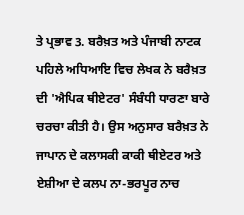ਤੇ ਪ੍ਰਭਾਵ 3. ਬਰੈਖ਼ਤ ਅਤੇ ਪੰਜਾਬੀ ਨਾਟਕ ਪਹਿਲੇ ਅਧਿਆਇ ਵਿਚ ਲੇਖਕ ਨੇ ਬਰੈਖ਼ਤ ਦੀ 'ਐਪਿਕ ਥੀਏਟਰ' ਸੰਬੰਧੀ ਧਾਰਣਾ ਬਾਰੇ ਚਰਚਾ ਕੀਤੀ ਹੈ। ਉਸ ਅਨੁਸਾਰ ਬਰੈਖ਼ਤ ਨੇ ਜਾਪਾਨ ਦੇ ਕਲਾਸਕੀ ਕਾਕੀ ਥੀਏਟਰ ਅਤੇ ਏਸ਼ੀਆ ਦੇ ਕਲਪ ਨਾ-ਭਰਪੂਰ ਨਾਚ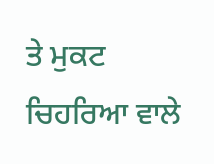ਤੇ ਮੁਕਟ ਚਿਹਰਿਆ ਵਾਲੇ